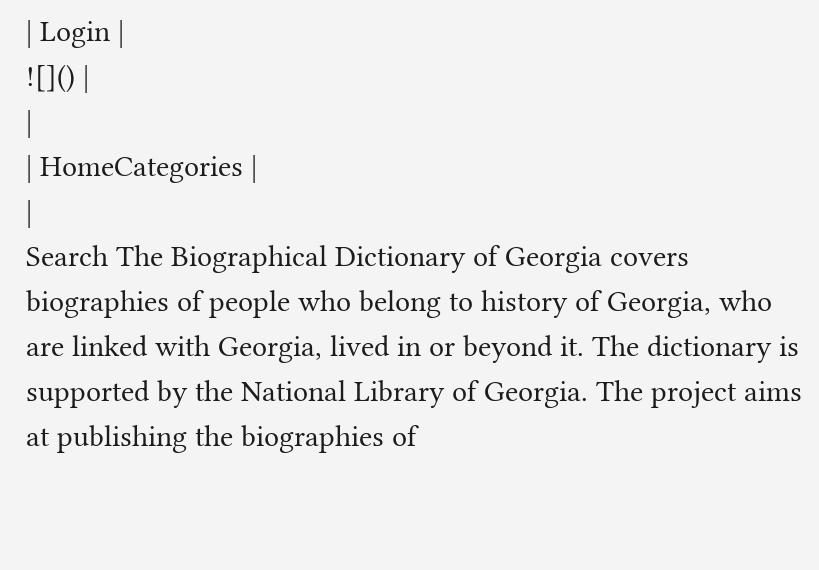| Login |
![]() |
|
| HomeCategories |
|
Search The Biographical Dictionary of Georgia covers biographies of people who belong to history of Georgia, who are linked with Georgia, lived in or beyond it. The dictionary is supported by the National Library of Georgia. The project aims at publishing the biographies of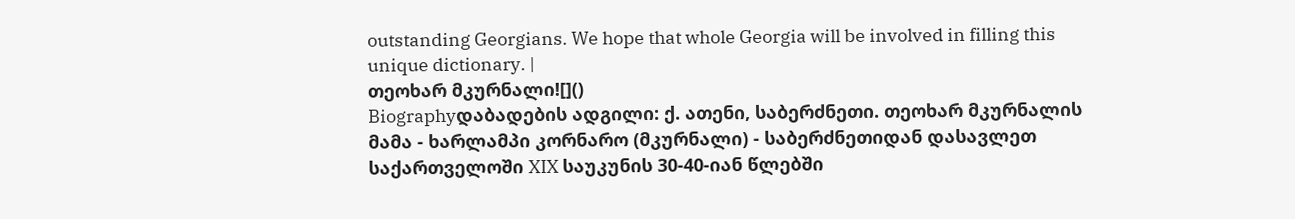outstanding Georgians. We hope that whole Georgia will be involved in filling this unique dictionary. |
თეოხარ მკურნალი![]()
Biographyდაბადების ადგილი: ქ. ათენი, საბერძნეთი. თეოხარ მკურნალის მამა - ხარლამპი კორნარო (მკურნალი) - საბერძნეთიდან დასავლეთ საქართველოში XIX საუკუნის 30-40-იან წლებში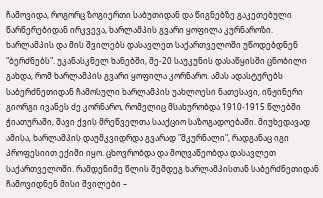ჩამოვიდა, როგორც ზოგიერთი საბუთიდან და წიგნებზე გაკეთებული წარწერებიდან ირკვევა, ხარლამპის გვარი ყოფილა კურნაროზი. ხარლამპის და მის შვილებს დასავლეთ საქართველოში უწოდებდნენ "ბერძნებს". უკანასკნელ ხანებში, მე-20 საუკუნის დასაწყისში ცნობილი გახდა, რომ ხარლამპის გვარი ყოფილა კორნარო. ამას ადასტურებს საბერძნეთიდან ჩამოსული ხარლამპის უახლოესი ნათესავი, ინჟინერი გიორგი ივანეს ძე კორნარო, რომელიც მსახურობდა 1910-1915 წლებში ჭიათურაში, შავი ქვის მრეწველთა სააქციო საზოგადოებაში. მიუხედავად ამისა, ხარლამპის დაუმკვიდრდა გვარად "მკურნალი", რადგანაც იგი პროფესიით ექიმი იყო. ცხოვრობდა და მოღვაწეობდა დასავლეთ საქართველოში. რამდენიმე წლის შემდეგ ხარლამპისთან საბერძნეთიდან ჩამოვიდნენ მისი შვილები –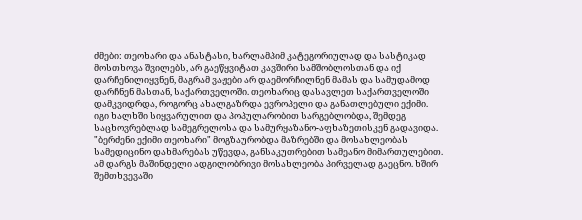ძმები: თეოხარი და ანასტასი, ხარლამპიმ კატეგორიულად და სასტიკად მოსთხოვა შვილებს, არ გაეწყვიტათ კავშირი სამშობლოსთან და იქ დარჩენილიყვნენ, მაგრამ ვაჟები არ დაემორჩილნენ მამას და სამუდამოდ დარჩნენ მასთან, საქართველოში. თეოხარიც დასავლეთ საქართველოში დამკვიდრდა, როგორც ახალგაზრდა ევროპელი და განათლებული ექიმი. იგი ხალხში სიყვარულით და პოპულარობით სარგებლობდა, შემდეგ საცხოვრებლად სამეგრელოსა და სამურყაზანო-აფხაზეთისკენ გადავიდა. "ბერძენი ექიმი თეოხარი" მოგზაურობდა მაზრებში და მოსახლეობას სამედიცინო დახმარებას უწევდა, განსაკუთრებით სამეანო მიმართულებით. ამ დარგს მაშინდელი ადგილობრივი მოსახლეობა პირველად გაეცნო. ხშირ შემთხვევაში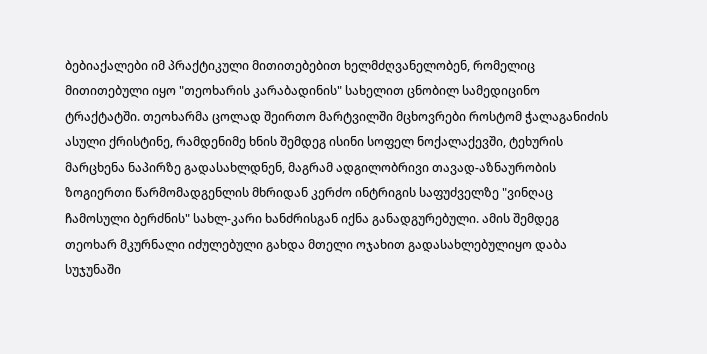ბებიაქალები იმ პრაქტიკული მითითებებით ხელმძღვანელობენ, რომელიც მითითებული იყო "თეოხარის კარაბადინის" სახელით ცნობილ სამედიცინო ტრაქტატში. თეოხარმა ცოლად შეირთო მარტვილში მცხოვრები როსტომ ჭალაგანიძის ასული ქრისტინე, რამდენიმე ხნის შემდეგ ისინი სოფელ ნოქალაქევში, ტეხურის მარცხენა ნაპირზე გადასახლდნენ, მაგრამ ადგილობრივი თავად-აზნაურობის ზოგიერთი წარმომადგენლის მხრიდან კერძო ინტრიგის საფუძველზე "ვინღაც ჩამოსული ბერძნის" სახლ-კარი ხანძრისგან იქნა განადგურებული. ამის შემდეგ თეოხარ მკურნალი იძულებული გახდა მთელი ოჯახით გადასახლებულიყო დაბა სუჯუნაში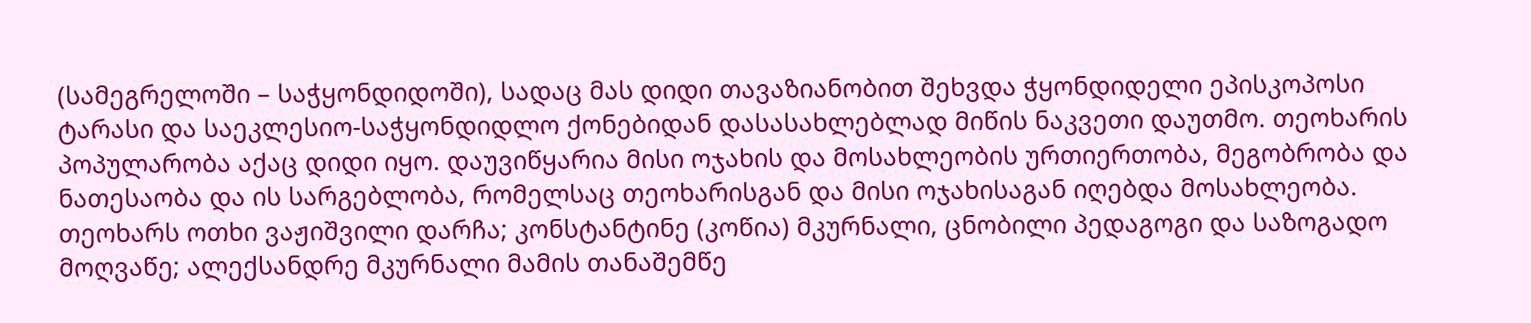(სამეგრელოში – საჭყონდიდოში), სადაც მას დიდი თავაზიანობით შეხვდა ჭყონდიდელი ეპისკოპოსი ტარასი და საეკლესიო-საჭყონდიდლო ქონებიდან დასასახლებლად მიწის ნაკვეთი დაუთმო. თეოხარის პოპულარობა აქაც დიდი იყო. დაუვიწყარია მისი ოჯახის და მოსახლეობის ურთიერთობა, მეგობრობა და ნათესაობა და ის სარგებლობა, რომელსაც თეოხარისგან და მისი ოჯახისაგან იღებდა მოსახლეობა. თეოხარს ოთხი ვაჟიშვილი დარჩა; კონსტანტინე (კოწია) მკურნალი, ცნობილი პედაგოგი და საზოგადო მოღვაწე; ალექსანდრე მკურნალი მამის თანაშემწე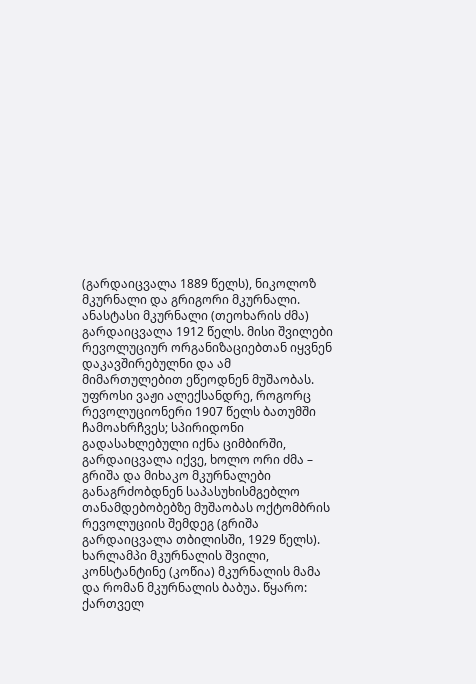(გარდაიცვალა 1889 წელს), ნიკოლოზ მკურნალი და გრიგორი მკურნალი. ანასტასი მკურნალი (თეოხარის ძმა) გარდაიცვალა 1912 წელს. მისი შვილები რევოლუციურ ორგანიზაციებთან იყვნენ დაკავშირებულნი და ამ მიმართულებით ეწეოდნენ მუშაობას. უფროსი ვაჟი ალექსანდრე, როგორც რევოლუციონერი 1907 წელს ბათუმში ჩამოახრჩვეს; სპირიდონი გადასახლებული იქნა ციმბირში, გარდაიცვალა იქვე, ხოლო ორი ძმა – გრიშა და მიხაკო მკურნალები განაგრძობდნენ საპასუხისმგებლო თანამდებობებზე მუშაობას ოქტომბრის რევოლუციის შემდეგ (გრიშა გარდაიცვალა თბილისში, 1929 წელს). ხარლამპი მკურნალის შვილი, კონსტანტინე (კოწია) მკურნალის მამა და რომან მკურნალის ბაბუა. წყარო: ქართველ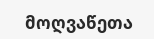მოღვაწეთა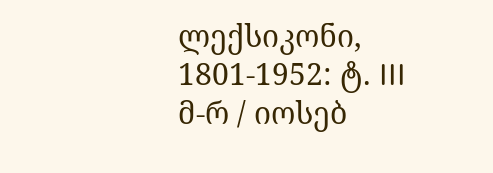ლექსიკონი, 1801-1952: ტ. III მ-რ / იოსებ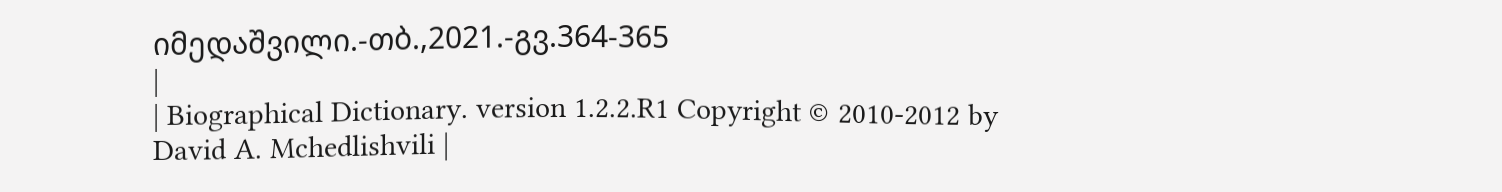იმედაშვილი.-თბ.,2021.-გვ.364-365
|
| Biographical Dictionary. version 1.2.2.R1 Copyright © 2010-2012 by David A. Mchedlishvili |